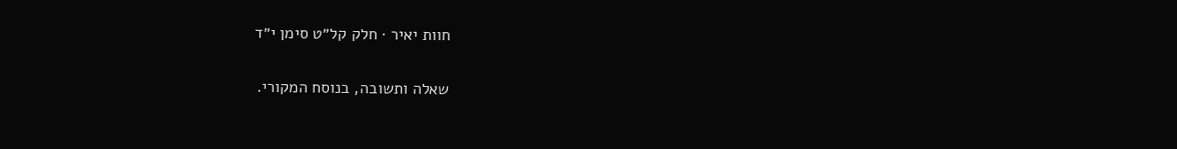חוות יאיר · חלק קל״ט סימן י״ד

שאלה ותשובה, בנוסח המקורי.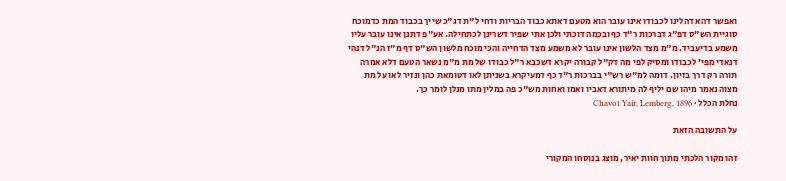ואפשר דהא דהלינו לכבודו אינו עובר הוא מטעם דאתא כבוד הבריות ודחי ל"ת דג"כ שייך בכבוד המת כדמוכח סוגיית הש"ס דפ"ג דברכות ר"ד כף ובכמה דוכתי ולכן אתי שפיר דשרינן לכתחילה. אע"פ דתנן אינו עובר עליו משמע בדיעביד. מ"מ מצד הלשון אינו עובר לא משמע מצד הדחייה והכי מוכח מלשון הש"ס דף מ"ז הנ"ל דנהי דנאדי מפי' לכבודו ומסיק לפי מה דק"ל קבורה יקרא דשכבא ר"ל כבודו של מת מ"מ נשאר הטעם דלא אמרה תורה רק דרך בזיון. דומה למ"ש רש"י בברכות ר"ד כף דמעיקרא בשניתן לאו דטומאת כהן ונזיר לאו על מת מצוה נאמר מיהו שם יליף לה מיתורא דאביו ואמו ואחות מש"כ פה במלין מתו מנלן לומר כך.
נחלת הכלל · Chavot Yair, Lemberg, 1896

על התשובה הזאת

זהו מקור הלכתי מתוך חוות יאיר, מוצג בנוסחו המקורי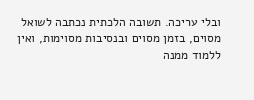ובלי עריכה. תשובה הלכתית נכתבה לשואל מסוים, בזמן מסוים ובנסיבות מסוימות, ואין ללמוד ממנה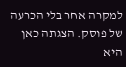למקרה אחר בלי הכרעה של פוסק. הצגתה כאן היא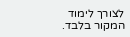לצורך לימוד המקור בלבד.